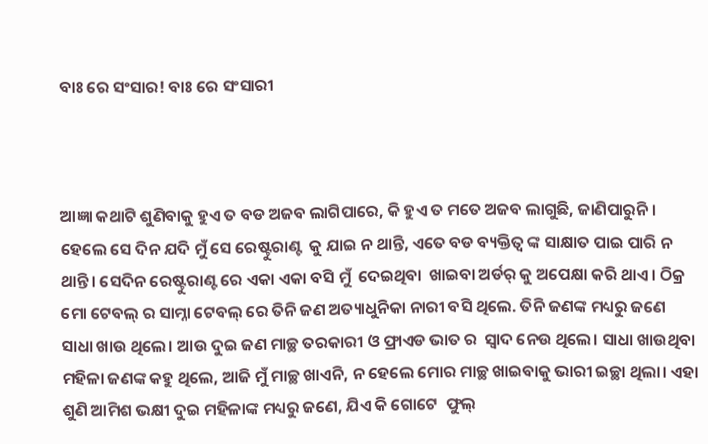ବାଃ ରେ ସଂସାର! ବାଃ ରେ ସଂସାରୀ



ଆଜ୍ଞା କଥାଟି ଶୁଣିବାକୁ ହୁଏ ତ ବଡ ଅଜବ ଲାଗିପାରେ, କି ହୁଏ ତ ମତେ ଅଜବ ଲାଗୁଛି, ଜାଣିପାରୁନି। ହେଲେ ସେ ଦିନ ଯଦି ମୁଁ ସେ ରେଷ୍ଟୁରାଣ୍ଟ  କୁ ଯାଇ ନ ଥାନ୍ତି, ଏତେ ବଡ ବ୍ୟକ୍ତିତ୍ବ ଙ୍କ ସାକ୍ଷାତ ପାଇ ପାରି ନ ଥାନ୍ତି। ସେଦିନ ରେଷ୍ଟୁରାଣ୍ଟ ରେ ଏକା ଏକା ବସି ମୁଁ  ଦେଇଥିବା  ଖାଇବା ଅର୍ଡର୍ କୁ ଅପେକ୍ଷା କରି ଥାଏ। ଠିକ୍ର ମୋ ଟେବଲ୍ ର ସାମ୍ନା ଟେବଲ୍ ରେ ତିନି ଜଣ ଅତ୍ୟାଧୁନିକା ନାରୀ ବସି ଥିଲେ. ତିନି ଜଣଙ୍କ ମଧ୍ୟରୁ ଜଣେ ସାଧା ଖାଉ ଥିଲେ। ଆଉ ଦୁଇ ଜଣ ମାଚ୍ଛ ତରକାରୀ ଓ ଫ୍ରାଏଡ ଭାତ ର  ସ୍ଵାଦ ନେଉ ଥିଲେ। ସାଧା ଖାଉଥିବା ମହିଳା ଜଣଙ୍କ କହୁ ଥିଲେ, ଆଜି ମୁଁ ମାଚ୍ଛ ଖାଏନି, ନ ହେଲେ ମୋର ମାଚ୍ଛ ଖାଇବାକୁ ଭାରୀ ଇଚ୍ଛା ଥିଲା। ଏହା ଶୁଣି ଆମିଶ ଭକ୍ଷୀ ଦୁଇ ମହିଳାଙ୍କ ମଧ୍ୟରୁ ଜଣେ, ଯିଏ କି ଗୋଟେ  ଫୁଲ୍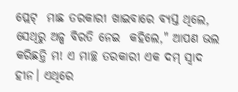ପ୍ଲେଟ୍  ମାଛ ତରକାରୀ ଖାଇବାରେ ବ୍ୟସ୍ତ ଥିଲେ, ସେଥିରୁ ଅଳ୍ପ ବିରତି ନେଇ  କହିଲେ," ଆପଣ ଭଲ କରିଛନ୍ତି ମ! ଏ ମାଚ୍ଛ ତରକାରୀ ଏକ ଦମ୍ ସ୍ବାଦ ହୀନ। ଏଥିରେ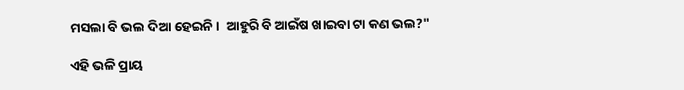ମସଲା ବି ଭଲ ଦିଆ ହେଇନି।  ଆହୁରି ବି ଆଇଁଷ ଖାଇବା ଟା କଣ ଭଲ?"

ଏହି ଭଳି ପ୍ରାୟ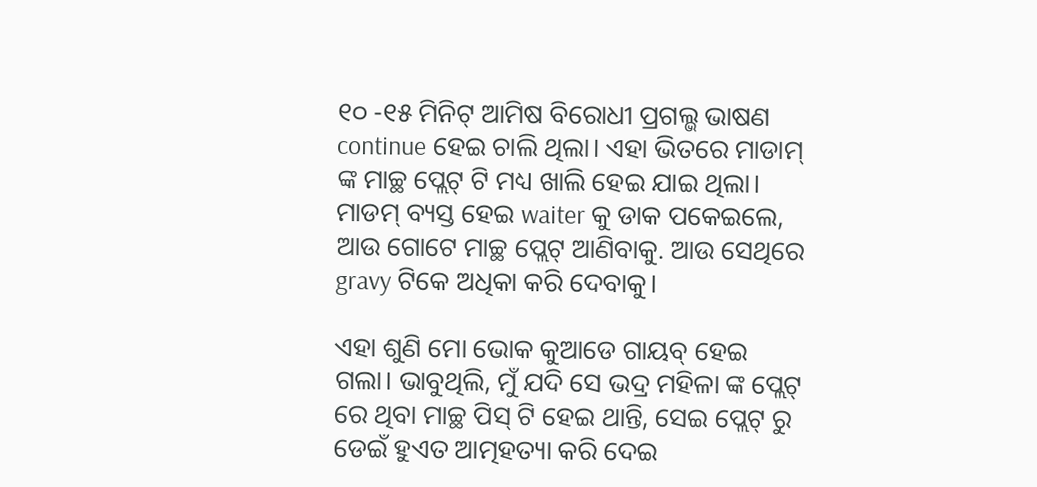୧୦ -୧୫ ମିନିଟ୍ ଆମିଷ ବିରୋଧୀ ପ୍ରଗଲ୍ଭ ଭାଷଣ continue ହେଇ ଚାଲି ଥିଲା। ଏହା ଭିତରେ ମାଡାମ୍ ଙ୍କ ମାଚ୍ଛ ପ୍ଲେଟ୍ ଟି ମଧ୍ୟ ଖାଲି ହେଇ ଯାଇ ଥିଲା। ମାଡମ୍ ବ୍ୟସ୍ତ ହେଇ waiter କୁ ଡାକ ପକେଇଲେ, ଆଉ ଗୋଟେ ମାଚ୍ଛ ପ୍ଲେଟ୍ ଆଣିବାକୁ. ଆଉ ସେଥିରେ gravy ଟିକେ ଅଧିକା କରି ଦେବାକୁ।

ଏହା ଶୁଣି ମୋ ଭୋକ କୁଆଡେ ଗାୟବ୍ ହେଇ ଗଲା। ଭାବୁଥିଲି, ମୁଁ ଯଦି ସେ ଭଦ୍ର ମହିଳା ଙ୍କ ପ୍ଲେଟ୍ ରେ ଥିବା ମାଚ୍ଛ ପିସ୍ ଟି ହେଇ ଥାନ୍ତି, ସେଇ ପ୍ଲେଟ୍ ରୁ ଡେଇଁ ହୁଏତ ଆତ୍ମହତ୍ୟା କରି ଦେଇ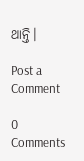ଥାନ୍ତି।

Post a Comment

0 Comments